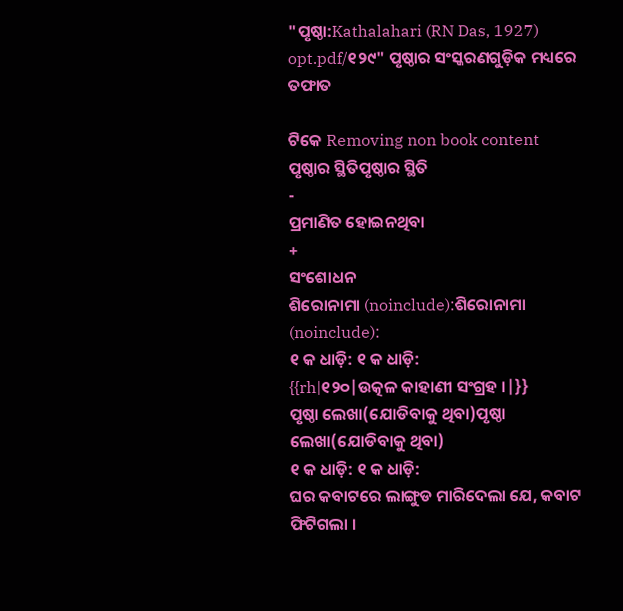"ପୃଷ୍ଠା:Kathalahari (RN Das, 1927) opt.pdf/୧୨୯" ପୃଷ୍ଠାର ସଂସ୍କରଣ‌ଗୁଡ଼ିକ ମଧ୍ୟରେ ତଫାତ

ଟିକେ Removing non book content
ପୃଷ୍ଠାର ସ୍ଥିତିପୃଷ୍ଠାର ସ୍ଥିତି
-
ପ୍ରମାଣିତ ହୋଇନଥିବା
+
ସଂଶୋଧନ
ଶିରୋନାମା (noinclude):ଶିରୋନାମା (noinclude):
୧ କ ଧାଡ଼ି: ୧ କ ଧାଡ଼ି:
{{rh|୧୨୦|ଉତ୍କଳ କାହାଣୀ ସଂଗ୍ରହ ।|}}
ପୃଷ୍ଠା ଲେଖା(ଯୋଡିବାକୁ ଥିବା)ପୃଷ୍ଠା ଲେଖା(ଯୋଡିବାକୁ ଥିବା)
୧ କ ଧାଡ଼ି: ୧ କ ଧାଡ଼ି:
ଘର କବାଟରେ ଲାଙ୍ଗୁଡ ମାରିଦେଲା ଯେ, କବାଟ ଫିଟିଗଲା ।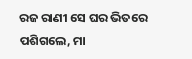ରଜ ରାଣୀ ସେ ଘର ଭିତରେ ପଶିଗଲେ, ମା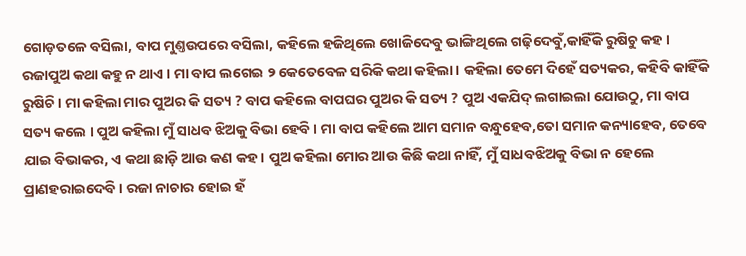ଗୋଡ଼ତଳେ ବସିଲା, ବାପ ମୁଣ୍ତଉପରେ ବସିଲା, କ‌ହିଲେ ହଜିଥିଲେ ଖୋଜିଦେବୁ ଭାଙ୍ଗିଥିଲେ ଗଢ଼ିଦେବୁଁ,କାହିଁକି ରୁଷିଚୁ କ‌ହ । ରଜାପୁଅ କଥା କହୁ ନ ଥାଏ । ମା ବାପ ଲଗେଇ ୨ କେତେବେଳ ସରିକି କଥା କହିଲା । କହିଲା ତେମେ ଦିହେଁ ସତ୍ୟକର, କ‌ହିବି କାହିଁକି ରୁଷିଚି । ମା କହିଲା ମାର ପୁଅର କି ସତ୍ୟ ? ବାପ କହିଲେ ବାପଘର ପୁଅର କି ସତ୍ୟ ? ପୁଅ ଏକଯିଦ୍ ଲଗାଇଲା ଯୋଉଠୁ, ମା ବାପ ସତ୍ୟ କଲେ । ପୁଅ କହିଲା ମୁଁ ସାଧବ ଝିଅକୁ ବିଭା ହେବି । ମା ବାପ କହିଲେ ଆମ ସମାନ ବନ୍ଧୁହେବ,ତୋ ସମାନ କନ୍ୟାହେବ, ତେବେ ଯାଇ ବିଭାକର, ଏ କଥା ଛାଡ଼ି ଆଉ କଣ କହ । ପୁଅ କହିଲା ମୋର ଆଉ କିଛି କଥା ନାହିଁ, ମୁଁ ସାଧବଝିଅକୁ ବିଭା ନ ହେଲେ ପ୍ରାଣହରାଇଦେବି । ରଜା ନାଚାର ହୋଇ ହଁ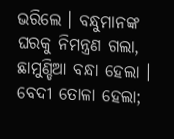ଭରିଲେ । ବନ୍ଧୁମାନଙ୍କ ଘରକୁ ନିମନ୍ତ୍ରଣ ଗଲା, ଛାମୁଣ୍ଡିଆ ବନ୍ଧା ହେଲା । ବେଦୀ ତୋଳା ହେଲା;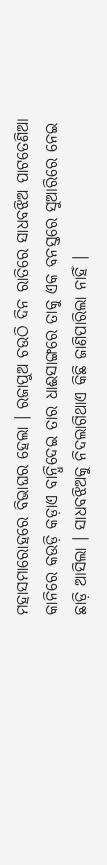ମହାସମାରୋହରେ ବିଭାଘର ହେଲା । ରଜାପୁଅ ଚଉଠି ଦିନ ରାତିରେ ସାଧବଝିଅ ପାଟତେଣିଆ କାନିରେ କଉଡ଼ି କଡ଼ାଏ ବାନ୍ଧିଦେଇ ତାର ଧାଈସାଙ୍ଗରେ ତାକୁ ଏକ ବନସ୍ତରେ ସୁଆରିରେ ନେଇ ଛାଡ଼ି ଆସିଲା । ସାଧବଝିଅକୁ ନିଦଲାଗିଥାଏ କିଛି ଜାଣିପାରିଲା ନାହିଁ ।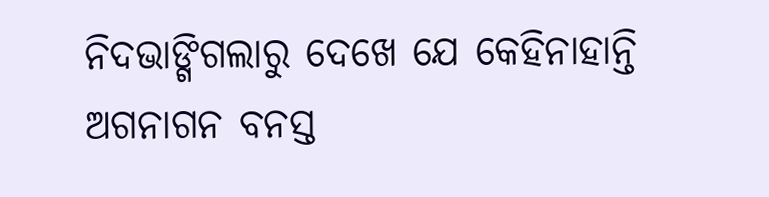ନିଦଭାଙ୍ଗିଗଲାରୁ ଦେଖେ ଯେ କେହିନାହାନ୍ତି ଅଗନାଗନ ବନସ୍ତ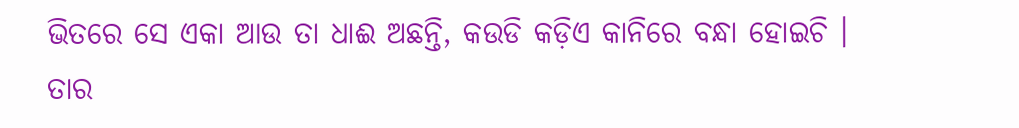ଭିତରେ ସେ ଏକା ଆଉ ତା ଧାଈ ଅଛନ୍ତି, କଉଡି କଡ଼ିଏ କାନିରେ ବନ୍ଧା ହୋଇଚି । ତାର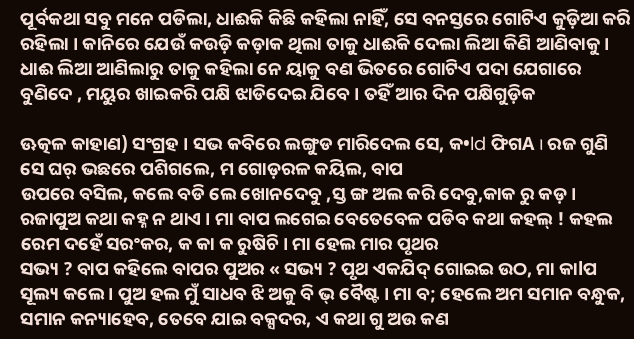ପୂର୍ବକଥା ସବୁ ମନେ ପଡିଲା, ଧାଈକି କିଛି କହିଲା ନାହିଁ, ସେ ବନସ୍ତରେ ଗୋଟିଏ କୁଡ଼ିଆ କରି ରହିଲା । କାନିରେ ଯେଉଁ କଉଡ଼ି କଡ଼ାକ ଥିଲା ତାକୁ ଧାଈକି ଦେଲା ଲିଆ କିଣି ଆଣିବାକୁ । ଧାଈ ଲିଆ ଆଣିଲାରୁ ତାକୁ କହିଲା ନେ ୟାକୁ ବଣ ଭିତରେ ଗୋଟିଏ ପଦା ଯେଗାରେ ବୁଣିଦେ , ମୟୁର ଖାଇକରି ପକ୍ଷି ଝାଡିଦେଇ ଯିବେ । ତ‌ହିଁ ଆର ଦିନ ପକ୍ଷିଗୁଡ଼ିକ

ଊତ୍କଳ କାହାଣ) ସଂଗ୍ରହ । ସଭ କବିରେ ଲଙ୍ଗୁଡ ମାରିଦେଲ ସେ, କ•ld ଫିଗA । ରଜ ଗୁଣି ସେ ଘର୍ ଭଛରେ ପଶିଗଲେ, ମ ଗୋଡ଼ରଳ କୟିଲ, ବାପ
ଉପରେ ବସିଲ, କଲେ ବଡି ଲେ ଖୋନଦେବୁ ,ସ୍ତ ଙ୍ଗ ଅଲ କରି ଦେବୁ,କାକ ରୁ କଡ଼ । ରଜାପୁଅ କଥା କହ୍ନ ନ ଥାଏ । ମା ବାପ ଲଗେଇ ବେତେବେଳ ପଡିବ କଥା କହଲ୍ ! କହଲ ରେମ ଦହେଁ ସରଂକର, କ କା କ ରୁଷିଚି । ମା ହେଲ ମାର ପୃଥର
ସଭ୍ୟ ? ବାପ କହିଲେ ବାପର ପୁଅର « ସଭ୍ୟ ? ପୃଥ ଏକଯିଦ୍ ଗୋଇଇ ଉଠ, ମା କାlପ ସୂଲ୍ୟ କଲେ । ପୁଅ ହଲ ମୁଁ ସାଧବ ଝି ଅକୁ ବି ଭ୍ ବୈଷ୍ଟ । ମା ବ; ହେଲେ ଅମ ସମାନ ବନ୍ଧୁକ, ସମାନ କନ୍ୟାହେବ, ତେବେ ଯାଇ ବକ୍ସଦର, ଏ କଥା ଗୁ ଅଉ କଣ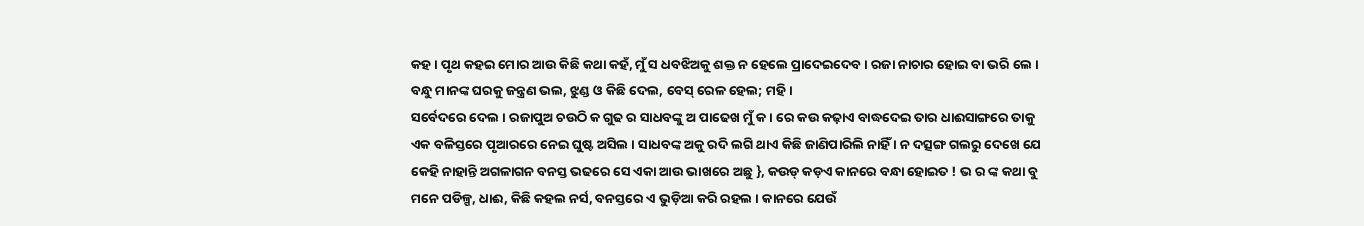କହ । ପୃଥ କହଇ ମୋର ଆଉ କିଛି କଥା କହଁ, ମୁଁ ସ ଧବଝିଅକୁ ଶକ୍ତ ନ ହେଲେ ପ୍ରାଦେଇଦେବ । ରଜା ନାଚାର ହୋଇ ବା ଭରି ଲେ । ବନ୍ଧୁ ମାନଙ୍କ ଘରକୁ ଜନ୍ତ୍ରଣ ଭଲ, ଝୁଣ୍ଡ ଓ କିଛି ଦେଲ, ବେସ୍ ରେଳ ହେଲ; ମହି।
ସର୍ବେଦରେ ଦେଲ । ରଜାପୁଅ ଚଉଠି କ ଗୁଢ ର ସାଧବଙ୍କୁ ଅ ପାଢେଖ ମୁଁ କ। ରେ କଉ କଢ଼ାଏ ବାଦ୍ଧଦେଇ ତାର ଧାଈସାଙ୍ଗରେ ତାକୁ ଏକ ବଳିସ୍ତରେ ପୃଆରରେ ନେଇ ଘୁଷ୍ଟ ଅସିଲ । ସାଧବଙ୍କ ଅକୁ ରଦି ଲଗି ଥାଏ କିଛି ଜାଣିପାରିଲି ନାହିଁ । ନ ଦତ୍ସଙ୍ଗ ଗଲରୁ ଦେଖେ ଯେ କେହି ନାହାନ୍ତି ଅଗଳାଗନ ବନସ୍ତ ଭଢରେ ସେ ଏକା ଆଉ ଭାଖରେ ଅଛୁ }, କଉଡ୍ କଡ଼ଏ କାନରେ ବନ୍ଧା ହୋଇତ ! ଭ ର ଙ୍କ କଥା ବୁ ମନେ ପଡିଳ୍ପ, ଧାଈ, କିଛି କହଲ ନର୍ସ, ବନସ୍ତରେ ଏ ଭୁଡ଼ିଆ କରି ରହଲ । କାନରେ ଯେଉଁ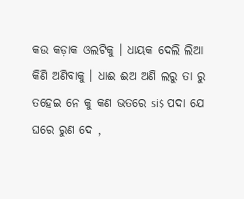କଉ କଡ଼ାକ ଓଲଟିକୁ । ଧାୟକ ଦେଲି ଲିଆ କିଣି ଅଣିବାକୁ । ଧାଈ ଈଅ ଅଣି ଲରୁ ତା ରୁ ତହେଇ ନେ କୁ କଣ ଭତରେ si$ ପଦା ଯେ ଘରେ ରୁଣ ଦେ ,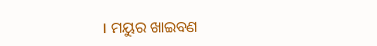। ମୟୁର ଖାଇବଣ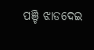ପଞ୍ଚି ଝାଡଦେଇ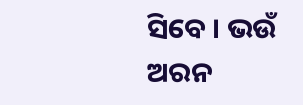ସିବେ । ଭଉଁ ଅରନ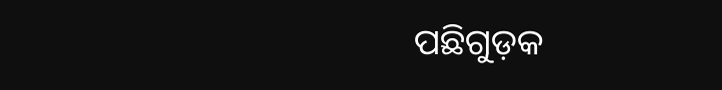ପଛିଗୁଡ଼କ